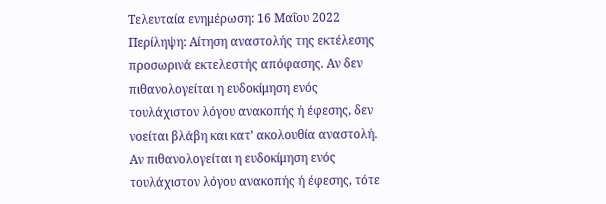Τελευταία ενημέρωση: 16 Μαΐου 2022
Περίληψη: Αίτηση αναστολής της εκτέλεσης προσωρινά εκτελεστής απόφασης. Αν δεν πιθανολογείται η ευδοκίμηση ενός τουλάχιστον λόγου ανακοπής ή έφεσης, δεν νοείται βλάβη και κατ’ ακολουθία αναστολή. Αν πιθανολογείται η ευδοκίμηση ενός τουλάχιστον λόγου ανακοπής ή έφεσης, τότε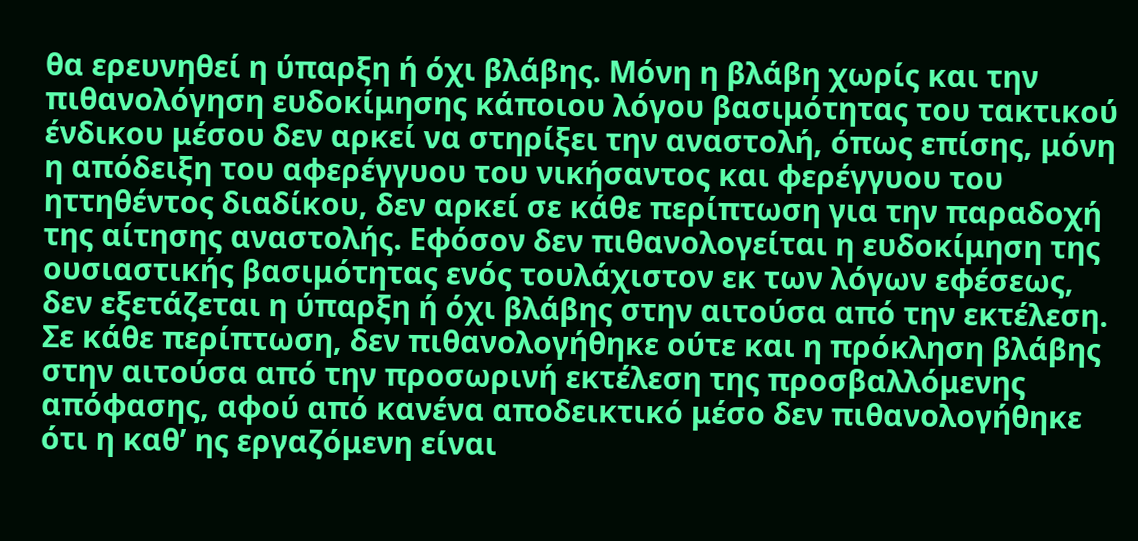θα ερευνηθεί η ύπαρξη ή όχι βλάβης. Μόνη η βλάβη χωρίς και την πιθανολόγηση ευδοκίμησης κάποιου λόγου βασιμότητας του τακτικού ένδικου μέσου δεν αρκεί να στηρίξει την αναστολή, όπως επίσης, μόνη η απόδειξη του αφερέγγυου του νικήσαντος και φερέγγυου του ηττηθέντος διαδίκου, δεν αρκεί σε κάθε περίπτωση για την παραδοχή της αίτησης αναστολής. Εφόσον δεν πιθανολογείται η ευδοκίμηση της ουσιαστικής βασιμότητας ενός τουλάχιστον εκ των λόγων εφέσεως, δεν εξετάζεται η ύπαρξη ή όχι βλάβης στην αιτούσα από την εκτέλεση. Σε κάθε περίπτωση, δεν πιθανολογήθηκε ούτε και η πρόκληση βλάβης στην αιτούσα από την προσωρινή εκτέλεση της προσβαλλόμενης απόφασης, αφού από κανένα αποδεικτικό μέσο δεν πιθανολογήθηκε ότι η καθ’ ης εργαζόμενη είναι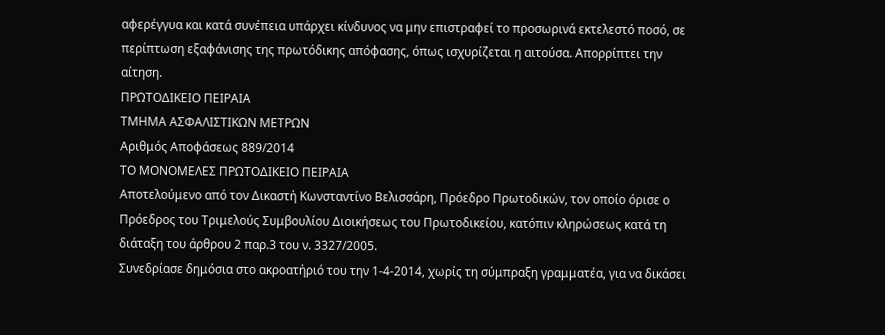αφερέγγυα και κατά συνέπεια υπάρχει κίνδυνος να μην επιστραφεί το προσωρινά εκτελεστό ποσό, σε περίπτωση εξαφάνισης της πρωτόδικης απόφασης, όπως ισχυρίζεται η αιτούσα. Απορρίπτει την αίτηση.
ΠΡΩΤΟΔΙΚΕΙΟ ΠΕΙΡΑΙΑ
ΤΜΗΜΑ ΑΣΦΑΛΙΣΤΙΚΩΝ ΜΕΤΡΩΝ
Αριθμός Αποφάσεως 889/2014
ΤΟ ΜΟΝΟΜΕΛΕΣ ΠΡΩΤΟΔΙΚΕΙΟ ΠΕΙΡΑΙΑ
Αποτελούμενο από τον Δικαστή Κωνσταντίνο Βελισσάρη, Πρόεδρο Πρωτοδικών, τον οποίο όρισε ο Πρόεδρος του Τριμελούς Συμβουλίου Διοικήσεως του Πρωτοδικείου, κατόπιν κληρώσεως κατά τη διάταξη του άρθρου 2 παρ.3 του ν. 3327/2005.
Συνεδρίασε δημόσια στο ακροατήριό του την 1-4-2014, χωρίς τη σύμπραξη γραμματέα, για να δικάσει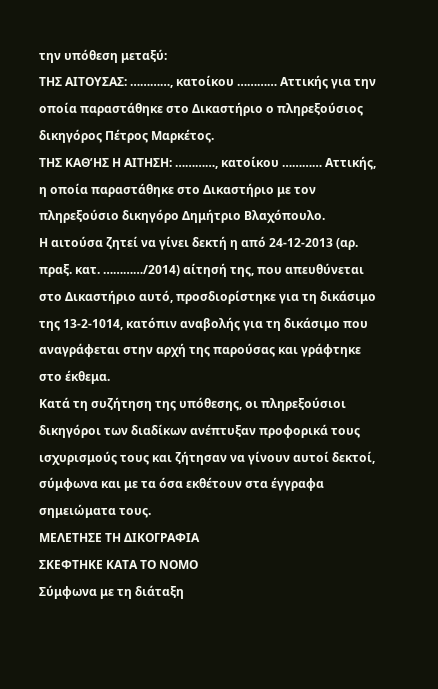την υπόθεση μεταξύ:
ΤΗΣ ΑΙΤΟΥΣΑΣ: …………, κατοίκου ………… Αττικής για την οποία παραστάθηκε στο Δικαστήριο ο πληρεξούσιος δικηγόρος Πέτρος Μαρκέτος.
ΤΗΣ ΚΑΘ’ΗΣ Η ΑΙΤΗΣΗ: …………, κατοίκου ………… Αττικής, η οποία παραστάθηκε στο Δικαστήριο με τον πληρεξούσιο δικηγόρο Δημήτριο Βλαχόπουλο.
Η αιτούσα ζητεί να γίνει δεκτή η από 24-12-2013 (αρ. πραξ. κατ. …………/2014) αίτησή της, που απευθύνεται στο Δικαστήριο αυτό, προσδιορίστηκε για τη δικάσιμο της 13-2-1014, κατόπιν αναβολής για τη δικάσιμο που αναγράφεται στην αρχή της παρούσας και γράφτηκε στο έκθεμα.
Κατά τη συζήτηση της υπόθεσης, οι πληρεξούσιοι δικηγόροι των διαδίκων ανέπτυξαν προφορικά τους ισχυρισμούς τους και ζήτησαν να γίνουν αυτοί δεκτοί, σύμφωνα και με τα όσα εκθέτουν στα έγγραφα σημειώματα τους.
ΜΕΛΕΤΗΣΕ ΤΗ ΔΙΚΟΓΡΑΦΙΑ
ΣΚΕΦΤΗΚΕ ΚΑΤΑ ΤΟ ΝΟΜΟ
Σύμφωνα με τη διάταξη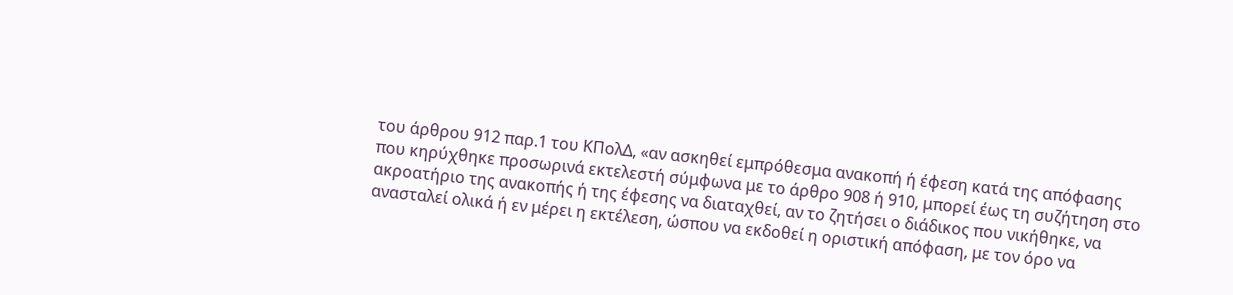του άρθρου 912 παρ.1 του ΚΠολΔ, «αν ασκηθεί εμπρόθεσμα ανακοπή ή έφεση κατά της απόφασης που κηρύχθηκε προσωρινά εκτελεστή σύμφωνα με το άρθρο 908 ή 910, μπορεί έως τη συζήτηση στο ακροατήριο της ανακοπής ή της έφεσης να διαταχθεί, αν το ζητήσει ο διάδικος που νικήθηκε, να ανασταλεί ολικά ή εν μέρει η εκτέλεση, ώσπου να εκδοθεί η οριστική απόφαση, με τον όρο να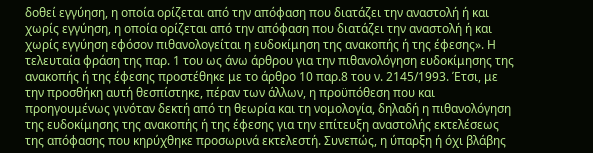δοθεί εγγύηση, η οποία ορίζεται από την απόφαση που διατάζει την αναστολή ή και χωρίς εγγύηση, η οποία ορίζεται από την απόφαση που διατάζει την αναστολή ή και χωρίς εγγύηση εφόσον πιθανολογείται η ευδοκίμηση της ανακοπής ή της έφεσης». Η τελευταία φράση της παρ. 1 του ως άνω άρθρου για την πιθανολόγηση ευδοκίμησης της ανακοπής ή της έφεσης προστέθηκε με το άρθρο 10 παρ.8 του ν. 2145/1993. Έτσι, με την προσθήκη αυτή θεσπίστηκε, πέραν των άλλων, η προϋπόθεση που και προηγουμένως γινόταν δεκτή από τη θεωρία και τη νομολογία, δηλαδή η πιθανολόγηση της ευδοκίμησης της ανακοπής ή της έφεσης για την επίτευξη αναστολής εκτελέσεως της απόφασης που κηρύχθηκε προσωρινά εκτελεστή. Συνεπώς, η ύπαρξη ή όχι βλάβης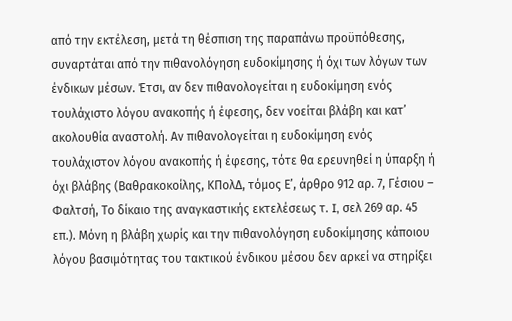από την εκτέλεση, μετά τη θέσπιση της παραπάνω προϋπόθεσης, συναρτάται από την πιθανολόγηση ευδοκίμησης ή όχι των λόγων των ένδικων μέσων. Έτσι, αν δεν πιθανολογείται η ευδοκίμηση ενός τουλάχιστο λόγου ανακοπής ή έφεσης, δεν νοείται βλάβη και κατ’ ακολουθία αναστολή. Αν πιθανολογείται η ευδοκίμηση ενός τουλάχιστον λόγου ανακοπής ή έφεσης, τότε θα ερευνηθεί η ύπαρξη ή όχι βλάβης (Βαθρακοκοίλης, ΚΠολΔ, τόμος Ε’, άρθρο 912 αρ. 7, Γέσιου – Φαλτσή, Το δίκαιο της αναγκαστικής εκτελέσεως τ. I, σελ 269 αρ. 45 επ.). Μόνη η βλάβη χωρίς και την πιθανολόγηση ευδοκίμησης κάποιου λόγου βασιμότητας του τακτικού ένδικου μέσου δεν αρκεί να στηρίξει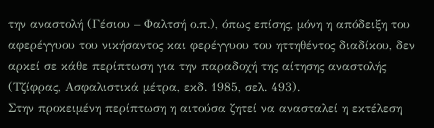την αναστολή (Γέσιου – Φαλτσή ο.π.), όπως επίσης, μόνη η απόδειξη του αφερέγγυου του νικήσαντος και φερέγγυου του ηττηθέντος διαδίκου, δεν αρκεί σε κάθε περίπτωση για την παραδοχή της αίτησης αναστολής (Τζίφρας, Ασφαλιστικά μέτρα, εκδ. 1985, σελ. 493).
Στην προκειμένη περίπτωση η αιτούσα ζητεί να ανασταλεί η εκτέλεση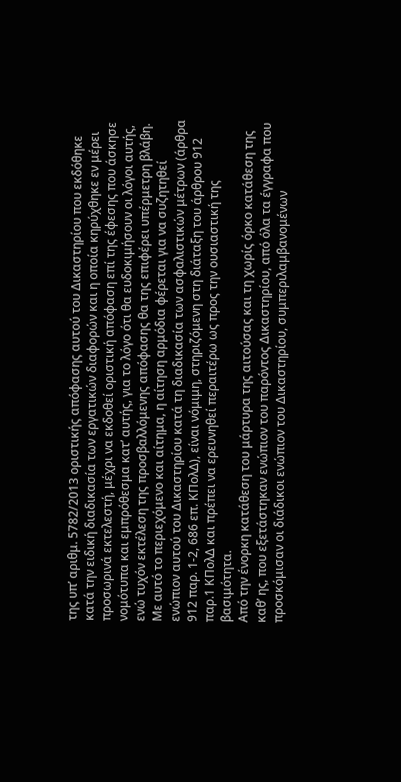της υπ’ αριθμ. 5782/2013 οριστικής απόφασης αυτού του Δικαστηρίου που εκδόθηκε κατά την ειδική διαδικασία των εργατικών διαφορών και η οποία κηρύχθηκε εν μέρει προσωρινά εκτελεστή, μέχρι να εκδοθεί οριστική απόφαση επί της έφεσης που άσκησε νομότυπα και εμπρόθεσμα κατ’ αυτής, για το λόγο ότι θα ευδοκιμήσουν οι λόγοι αυτής, ενώ τυχόν εκτέλεση της προσβαλλόμενης απόφασης θα της επιφέρει υπέρμετρη βλάβη. Με αυτό το περιεχόμενο και αίτημα, η αίτηση αρμόδια φέρεται για να συζητηθεί ενώπιον αυτού του Δικαστηρίου κατά τη διαδικασία των ασφαλιστικών μέτρων (άρθρα 912 παρ. 1-2, 686 επ. ΚΠολΔ), είναι νόμιμη, στηριζόμενη στη διάταξη του άρθρου 912 παρ.1 ΚΠολΔ και πρέπει να ερευνηθεί περαιτέρω ως προς την ουσιαστική της βασιμότητα.
Από την ένορκη κατάθεση του μάρτυρα της αιτούσας και τη χωρίς όρκο κατάθεση της καθ’ ης, που εξετάστηκαν ενώπιον του παρόντος Δικαστηρίου, από όλα τα έγγραφα που προσκόμισαν οι διάδικοι ενώπιον του Δικαστηρίου, συμπεριλαμβανομένων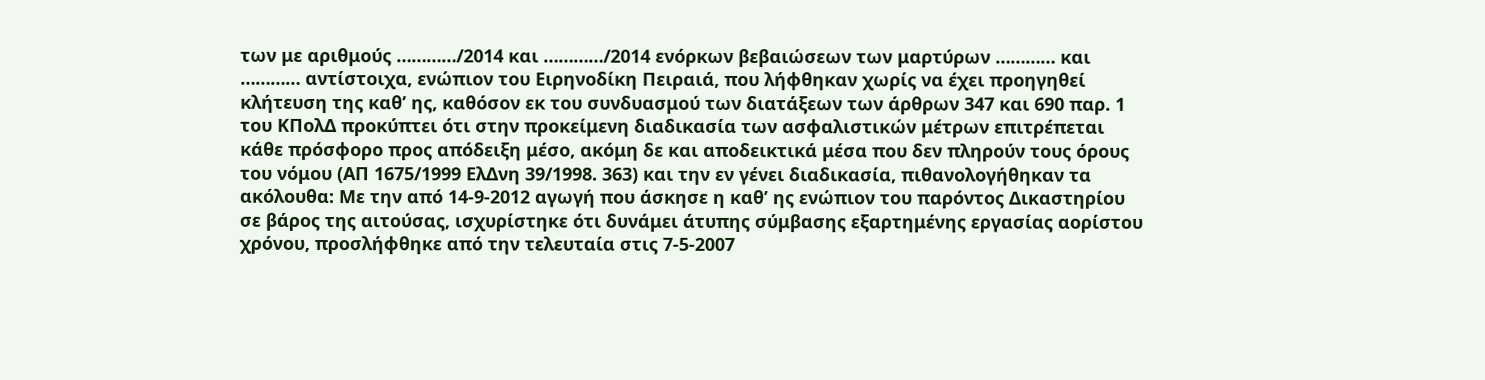των με αριθμούς …………/2014 και …………/2014 ενόρκων βεβαιώσεων των μαρτύρων ………… και ………… αντίστοιχα, ενώπιον του Ειρηνοδίκη Πειραιά, που λήφθηκαν χωρίς να έχει προηγηθεί κλήτευση της καθ’ ης, καθόσον εκ του συνδυασμού των διατάξεων των άρθρων 347 και 690 παρ. 1 του ΚΠολΔ προκύπτει ότι στην προκείμενη διαδικασία των ασφαλιστικών μέτρων επιτρέπεται κάθε πρόσφορο προς απόδειξη μέσο, ακόμη δε και αποδεικτικά μέσα που δεν πληρούν τους όρους του νόμου (ΑΠ 1675/1999 ΕλΔνη 39/1998. 363) και την εν γένει διαδικασία, πιθανολογήθηκαν τα ακόλουθα: Με την από 14-9-2012 αγωγή που άσκησε η καθ’ ης ενώπιον του παρόντος Δικαστηρίου σε βάρος της αιτούσας, ισχυρίστηκε ότι δυνάμει άτυπης σύμβασης εξαρτημένης εργασίας αορίστου χρόνου, προσλήφθηκε από την τελευταία στις 7-5-2007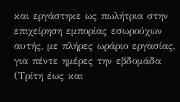και εργάστηκε ως πωλήτρια στην επιχείρηση εμπορίας εσωρούχων αυτής, με πλήρες ωράριο εργασίας, για πέντε ημέρες την εβδομάδα (Τρίτη έως και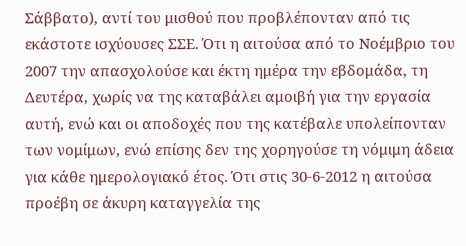Σάββατο), αντί του μισθού που προβλέπονταν από τις εκάστοτε ισχύουσες ΣΣΕ. Ότι η αιτούσα από το Νοέμβριο του 2007 την απασχολούσε και έκτη ημέρα την εβδομάδα, τη Δευτέρα, χωρίς να της καταβάλει αμοιβή για την εργασία αυτή, ενώ και οι αποδοχές που της κατέβαλε υπολείπονταν των νομίμων, ενώ επίσης δεν της χορηγούσε τη νόμιμη άδεια για κάθε ημερολογιακό έτος. Ότι στις 30-6-2012 η αιτούσα προέβη σε άκυρη καταγγελία της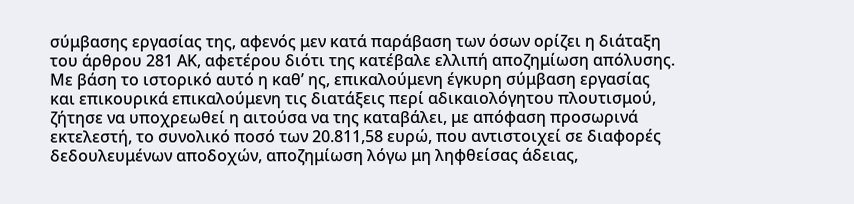σύμβασης εργασίας της, αφενός μεν κατά παράβαση των όσων ορίζει η διάταξη του άρθρου 281 ΑΚ, αφετέρου διότι της κατέβαλε ελλιπή αποζημίωση απόλυσης. Με βάση το ιστορικό αυτό η καθ’ ης, επικαλούμενη έγκυρη σύμβαση εργασίας και επικουρικά επικαλούμενη τις διατάξεις περί αδικαιολόγητου πλουτισμού, ζήτησε να υποχρεωθεί η αιτούσα να της καταβάλει, με απόφαση προσωρινά εκτελεστή, το συνολικό ποσό των 20.811,58 ευρώ, που αντιστοιχεί σε διαφορές δεδουλευμένων αποδοχών, αποζημίωση λόγω μη ληφθείσας άδειας,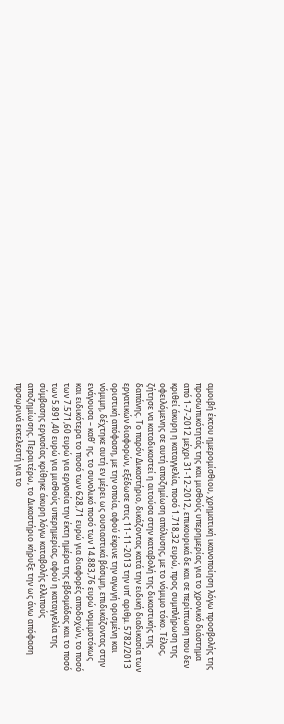αμοιβή έκτου ημερομίσθιου, χρηματική ικανοποίηση λόγω προσβολής της προσωπικότητάς της και μισθούς υπερημερίας για το χρονικό διάστημα από 1-7-2012 μέχρι 31-12-2012, επικουρικά δε και σε περίπτωση που δεν κριθεί άκυρη η καταγγελία, ποσό 1.718,32 ευρώ, προς συμπλήρωση της οφειλόμενης σε αυτή αποζημίωση απόλυσης, με το νόμιμο τόκο. Τέλος, ζήτησε να καταδικαστεί η αιτούσα στην καταβολή της δικαστικής της δαπάνης. Το παρόν Δικαστήριο, δικάζοντας κατά την ειδική διαδικασία των εργατικών διαφορών, εξέδωσε στις 11-11-2013 την υπ’ αριθμ. 5782/2013 οριστική απόφαση, με την οποία, αφού έκρινε την αγωγή ορισμένη και νόμιμη, δέχτηκε αυτή εν μέρει ως ουσιαστικά βάσιμη, επιδικάζοντας στην ενάγουσα – καθ’ ης, το συνολικό ποσό των 14.883,76 ευρώ νομιμοτόκως και ειδικότερα το ποσό των 628,71 ευρώ για διαφορές αποδοχών, το ποσό των 7.571,60 ευρώ για εργασία την έκτη ημέρα της εβδομάδας και το ποσό των 5.891,40 ευρώ για μισθούς υπερημερίας, αφού η καταγγελία της σύμβασης εργασίας κρίθηκε άκυρη λόγω καταβολής ελλιπούς αποζημίωσης. Περαιτέρω, το Δικαστήριο κήρυξε την ως άνω απόφαση πρσωρινά εκτελεστή για το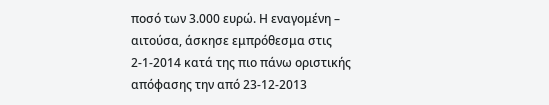ποσό των 3.000 ευρώ. Η εναγομένη – αιτούσα, άσκησε εμπρόθεσμα στις 2-1-2014 κατά της πιο πάνω οριστικής απόφασης την από 23-12-2013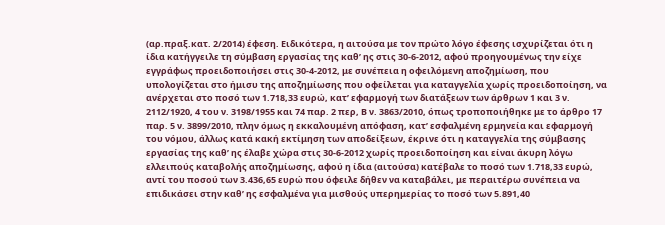(αρ.πραξ.κατ. 2/2014) έφεση. Ειδικότερα, η αιτούσα με τον πρώτο λόγο έφεσης ισχυρίζεται ότι η ίδια κατήγγειλε τη σύμβαση εργασίας της καθ’ ης στις 30-6-2012, αφού προηγουμένως την είχε εγγράφως προειδοποιήσει στις 30-4-2012, με συνέπεια η οφειλόμενη αποζημίωση, που υπολογίζεται στο ήμισυ της αποζημίωσης που οφείλεται για καταγγελία χωρίς προειδοποίηση, να ανέρχεται στο ποσό των 1.718,33 ευρώ, κατ’ εφαρμογή των διατάξεων των άρθρων 1 και 3 ν. 2112/1920, 4 του ν. 3198/1955 και 74 παρ. 2 περ, Β ν. 3863/2010, όπως τροποποιήθηκε με το άρθρο 17 παρ. 5 ν. 3899/2010, πλην όμως η εκκαλουμένη απόφαση, κατ’ εσφαλμένη ερμηνεία και εφαρμογή του νόμου, άλλως κατά κακή εκτίμηση των αποδείξεων, έκρινε ότι η καταγγελία της σύμβασης εργασίας της καθ’ ης έλαβε χώρα στις 30-6-2012 χωρίς προειδοποίηση και είναι άκυρη λόγω ελλειπούς καταβολής αποζημίωσης, αφού η ίδια (αιτούσα) κατέβαλε το ποσό των 1.718,33 ευρώ, αντί του ποσού των 3.436,65 ευρώ που όφειλε δήθεν να καταβάλει, με περαιτέρω συνέπεια να επιδικάσει στην καθ’ ης εσφαλμένα για μισθούς υπερημερίας το ποσό των 5.891,40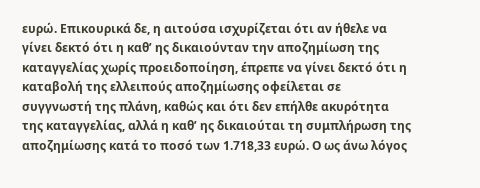ευρώ. Επικουρικά δε, η αιτούσα ισχυρίζεται ότι αν ήθελε να γίνει δεκτό ότι η καθ’ ης δικαιούνταν την αποζημίωση της καταγγελίας χωρίς προειδοποίηση, έπρεπε να γίνει δεκτό ότι η καταβολή της ελλειπούς αποζημίωσης οφείλεται σε συγγνωστή της πλάνη, καθώς και ότι δεν επήλθε ακυρότητα της καταγγελίας, αλλά η καθ’ ης δικαιούται τη συμπλήρωση της αποζημίωσης κατά το ποσό των 1.718,33 ευρώ. Ο ως άνω λόγος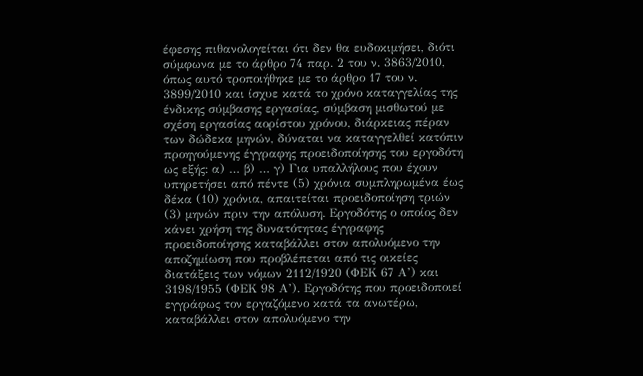έφεσης πιθανολογείται ότι δεν θα ευδοκιμήσει, διότι σύμφωνα με το άρθρο 74 παρ. 2 του ν. 3863/2010, όπως αυτό τροποιήθηκε με το άρθρο 17 του ν. 3899/2010 και ίσχυε κατά το χρόνο καταγγελίας της ένδικης σύμβασης εργασίας, σύμβαση μισθωτού με σχέση εργασίας αορίστου χρόνου, διάρκειας πέραν των δώδεκα μηνών, δύναται να καταγγελθεί κατόπιν προηγούμενης έγγραφης προειδοποίησης του εργοδότη ως εξής: α) … β) … γ) Για υπαλλήλους που έχουν υπηρετήσει από πέντε (5) χρόνια συμπληρωμένα έως δέκα (10) χρόνια, απαιτείται προειδοποίηση τριών (3) μηνών πριν την απόλυση. Εργοδότης ο οποίος δεν κάνει χρήση της δυνατότητας έγγραφης προειδοποίησης καταβάλλει στον απολυόμενο την αποζημίωση που προβλέπεται από τις οικείες διατάξεις των νόμων 2112/1920 (ΦΕΚ 67 Α’) και 3198/1955 (ΦΕΚ 98 Α’). Εργοδότης που προειδοποιεί εγγράφως τον εργαζόμενο κατά τα ανωτέρω, καταβάλλει στον απολυόμενο την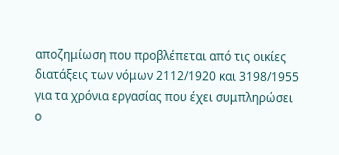αποζημίωση που προβλέπεται από τις οικίες διατάξεις των νόμων 2112/1920 και 3198/1955 για τα χρόνια εργασίας που έχει συμπληρώσει ο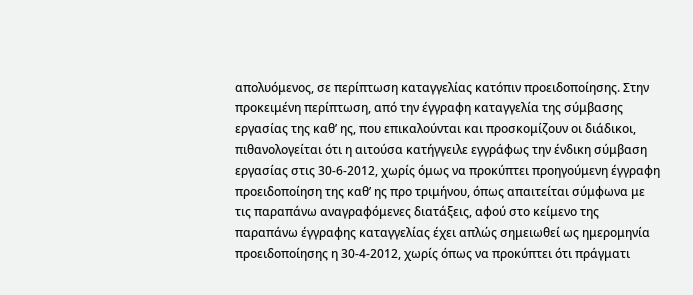απολυόμενος, σε περίπτωση καταγγελίας κατόπιν προειδοποίησης. Στην προκειμένη περίπτωση, από την έγγραφη καταγγελία της σύμβασης εργασίας της καθ’ ης, που επικαλούνται και προσκομίζουν οι διάδικοι, πιθανολογείται ότι η αιτούσα κατήγγειλε εγγράφως την ένδικη σύμβαση εργασίας στις 30-6-2012, χωρίς όμως να προκύπτει προηγούμενη έγγραφη προειδοποίηση της καθ’ ης προ τριμήνου, όπως απαιτείται σύμφωνα με τις παραπάνω αναγραφόμενες διατάξεις, αφού στο κείμενο της παραπάνω έγγραφης καταγγελίας έχει απλώς σημειωθεί ως ημερομηνία προειδοποίησης η 30-4-2012, χωρίς όπως να προκύπτει ότι πράγματι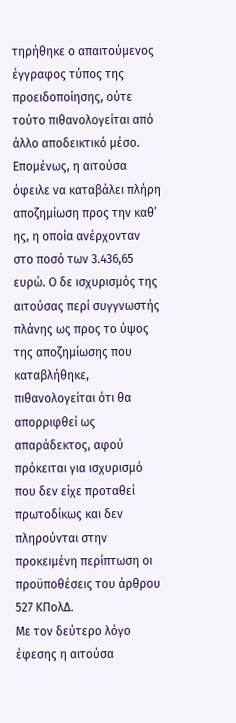τηρήθηκε ο απαιτούμενος έγγραφος τύπος της προειδοποίησης, ούτε τούτο πιθανολογείται από άλλο αποδεικτικό μέσο. Επομένως, η αιτούσα όφειλε να καταβάλει πλήρη αποζημίωση προς την καθ’ ης, η οποία ανέρχονταν στο ποσό των 3.436,65 ευρώ. Ο δε ισχυρισμός της αιτούσας περί συγγνωστής πλάνης ως προς το ύψος της αποζημίωσης που καταβλήθηκε, πιθανολογείται ότι θα απορριφθεί ως απαράδεκτος, αφού πρόκειται για ισχυρισμό που δεν είχε προταθεί πρωτοδίκως και δεν πληρούνται στην προκειμένη περίπτωση οι προϋποθέσεις του άρθρου 527 ΚΠολΔ.
Με τον δεύτερο λόγο έφεσης η αιτούσα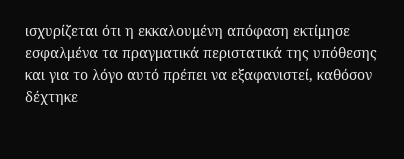ισχυρίζεται ότι η εκκαλουμένη απόφαση εκτίμησε εσφαλμένα τα πραγματικά περιστατικά της υπόθεσης και για το λόγο αυτό πρέπει να εξαφανιστεί, καθόσον δέχτηκε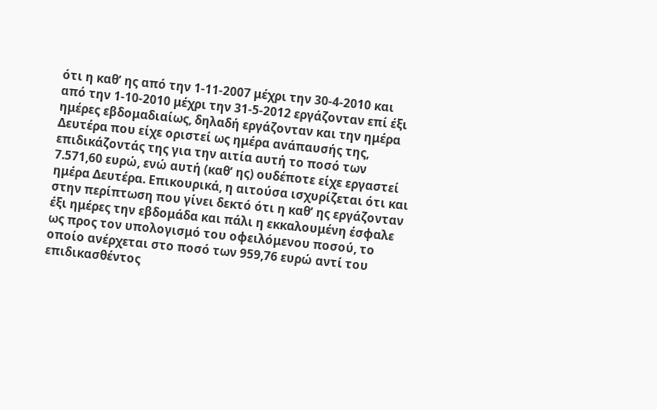ότι η καθ’ ης από την 1-11-2007 μέχρι την 30-4-2010 και από την 1-10-2010 μέχρι την 31-5-2012 εργάζονταν επί έξι ημέρες εβδομαδιαίως, δηλαδή εργάζονταν και την ημέρα Δευτέρα που είχε οριστεί ως ημέρα ανάπαυσής της, επιδικάζοντάς της για την αιτία αυτή το ποσό των 7.571,60 ευρώ, ενώ αυτή (καθ’ ης) ουδέποτε είχε εργαστεί ημέρα Δευτέρα. Επικουρικά, η αιτούσα ισχυρίζεται ότι και στην περίπτωση που γίνει δεκτό ότι η καθ’ ης εργάζονταν έξι ημέρες την εβδομάδα και πάλι η εκκαλουμένη έσφαλε ως προς τον υπολογισμό του οφειλόμενου ποσού, το οποίο ανέρχεται στο ποσό των 959,76 ευρώ αντί του επιδικασθέντος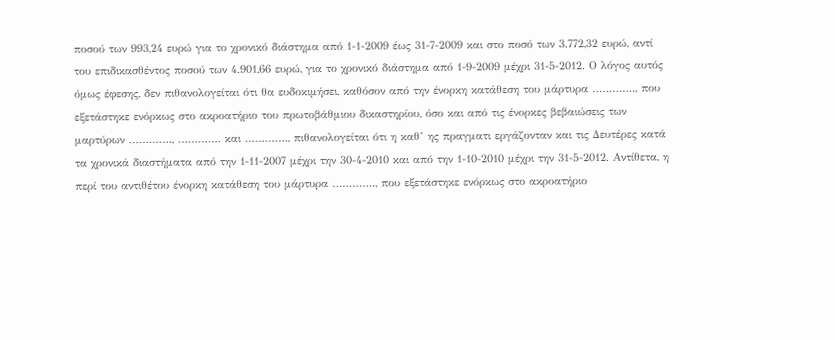ποσού των 993,24 ευρώ για το χρονικό διάστημα από 1-1-2009 έως 31-7-2009 και στο ποσό των 3.772,32 ευρώ, αντί του επιδικασθέντος ποσού των 4.901,66 ευρώ, για το χρονικό διάστημα από 1-9-2009 μέχρι 31-5-2012. Ο λόγος αυτός όμως έφεσης, δεν πιθανολογείται ότι θα ευδοκιμήσει, καθόσον από την ένορκη κατάθεση του μάρτυρα …………., που εξετάστηκε ενόρκως στο ακροατήριο του πρωτοβάθμιου δικαστηρίου, όσο και από τις ένορκες βεβαιώσεις των μαρτύρων …………., …………. και …………., πιθανολογείται ότι η καθ’ ης πραγματι εργάζονταν και τις Δευτέρες κατά τα χρονικά διαστήματα από την 1-11-2007 μέχρι την 30-4-2010 και από την 1-10-2010 μέχρι την 31-5-2012. Αντίθετα, η περί του αντιθέτου ένορκη κατάθεση του μάρτυρα …………., που εξετάστηκε ενόρκως στο ακροατήριο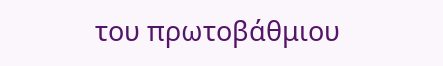του πρωτοβάθμιου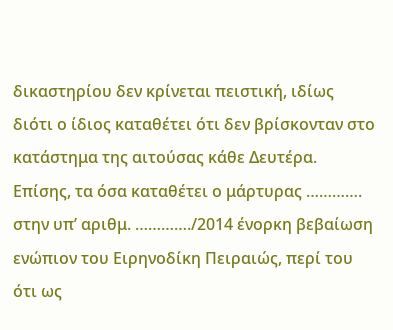δικαστηρίου δεν κρίνεται πειστική, ιδίως διότι ο ίδιος καταθέτει ότι δεν βρίσκονταν στο κατάστημα της αιτούσας κάθε Δευτέρα. Επίσης, τα όσα καταθέτει ο μάρτυρας …………. στην υπ’ αριθμ. …………./2014 ένορκη βεβαίωση ενώπιον του Ειρηνοδίκη Πειραιώς, περί του ότι ως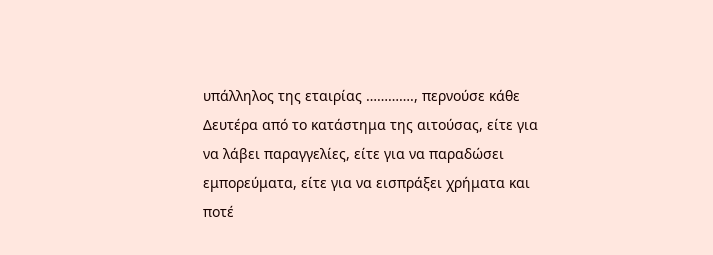υπάλληλος της εταιρίας …………., περνούσε κάθε Δευτέρα από το κατάστημα της αιτούσας, είτε για να λάβει παραγγελίες, είτε για να παραδώσει εμπορεύματα, είτε για να εισπράξει χρήματα και ποτέ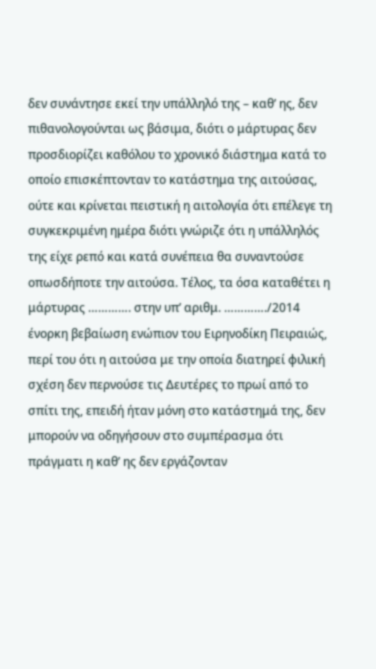δεν συνάντησε εκεί την υπάλληλό της – καθ’ ης, δεν πιθανολογούνται ως βάσιμα, διότι ο μάρτυρας δεν προσδιορίζει καθόλου το χρονικό διάστημα κατά το οποίο επισκέπτονταν το κατάστημα της αιτούσας, ούτε και κρίνεται πειστική η αιτολογία ότι επέλεγε τη συγκεκριμένη ημέρα διότι γνώριζε ότι η υπάλληλός της είχε ρεπό και κατά συνέπεια θα συναντούσε οπωσδήποτε την αιτούσα. Τέλος, τα όσα καταθέτει η μάρτυρας …………. στην υπ’ αριθμ. …………./2014 ένορκη βεβαίωση ενώπιον του Ειρηνοδίκη Πειραιώς, περί του ότι η αιτούσα με την οποία διατηρεί φιλική σχέση δεν περνούσε τις Δευτέρες το πρωί από το σπίτι της, επειδή ήταν μόνη στο κατάστημά της, δεν μπορούν να οδηγήσουν στο συμπέρασμα ότι πράγματι η καθ’ ης δεν εργάζονταν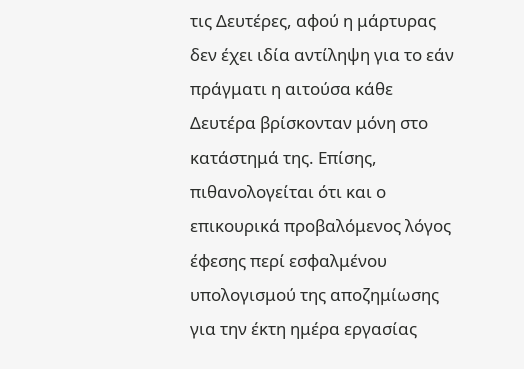τις Δευτέρες, αφού η μάρτυρας δεν έχει ιδία αντίληψη για το εάν πράγματι η αιτούσα κάθε Δευτέρα βρίσκονταν μόνη στο κατάστημά της. Επίσης, πιθανολογείται ότι και ο επικουρικά προβαλόμενος λόγος έφεσης περί εσφαλμένου υπολογισμού της αποζημίωσης για την έκτη ημέρα εργασίας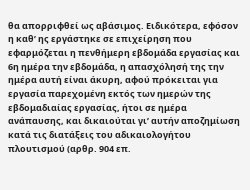θα απορριφθεί ως αβάσιμος. Ειδικότερα, εφόσον η καθ’ ης εργάστηκε σε επιχείρηση που εφαρμόζεται η πενθήμερη εβδομάδα εργασίας και 6η ημέρα την εβδομάδα, η απασχόλησή της την ημέρα αυτή είναι άκυρη, αφού πρόκειται για εργασία παρεχομένη εκτός των ημερών της εβδομαδιαίας εργασίας, ήτοι σε ημέρα ανάπαυσης, και δικαιούται γι’ αυτήν αποζημίωση κατά τις διατάξεις του αδικαιολογήτου πλουτισμού (αρθρ. 904 επ.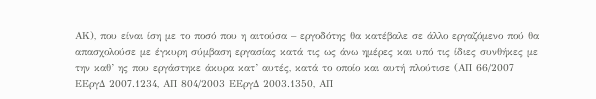ΑΚ), που είναι ίση με το ποσό που η αιτούσα – εργοδότης θα κατέβαλε σε άλλο εργαζόμενο πού θα απασχολούσε με έγκυρη σύμβαση εργασίας κατά τις ως άνω ημέρες και υπό τις ίδιες συνθήκες με την καθ’ ης που εργάστηκε άκυρα κατ’ αυτές, κατά το οποίο και αυτή πλούτισε (ΑΠ 66/2007 ΕΕργΔ 2007.1234, ΑΠ 804/2003 ΕΕργΔ 2003.1350, ΑΠ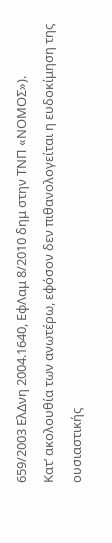659/2003 ΕλΔνη 2004.1640, ΕφΛαμ 8/2010 δημ στην ΤΝΠ «ΝΟΜΟΣ»).
Κατ’ ακολουθία των ανωτέρω, εφόσον δεν πιθανολογείται η ευδοκίμηση της ουσιαστικής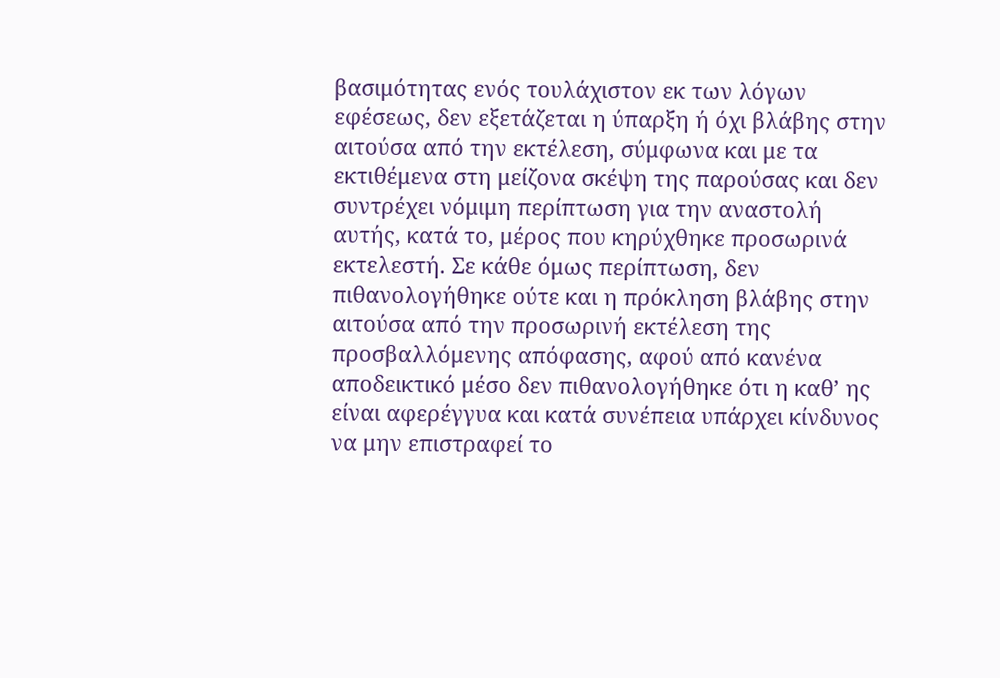βασιμότητας ενός τουλάχιστον εκ των λόγων εφέσεως, δεν εξετάζεται η ύπαρξη ή όχι βλάβης στην αιτούσα από την εκτέλεση, σύμφωνα και με τα εκτιθέμενα στη μείζονα σκέψη της παρούσας και δεν συντρέχει νόμιμη περίπτωση για την αναστολή αυτής, κατά το, μέρος που κηρύχθηκε προσωρινά εκτελεστή. Σε κάθε όμως περίπτωση, δεν πιθανολογήθηκε ούτε και η πρόκληση βλάβης στην αιτούσα από την προσωρινή εκτέλεση της προσβαλλόμενης απόφασης, αφού από κανένα αποδεικτικό μέσο δεν πιθανολογήθηκε ότι η καθ’ ης είναι αφερέγγυα και κατά συνέπεια υπάρχει κίνδυνος να μην επιστραφεί το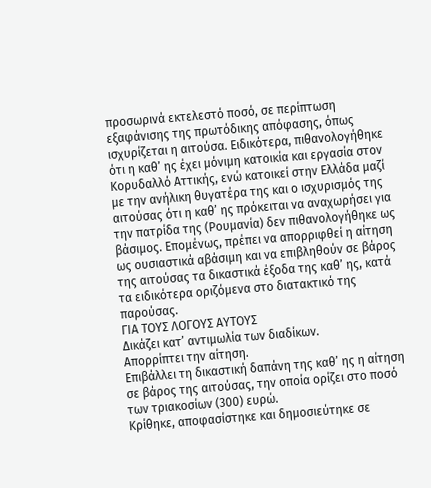προσωρινά εκτελεστό ποσό, σε περίπτωση εξαφάνισης της πρωτόδικης απόφασης, όπως ισχυρίζεται η αιτούσα. Ειδικότερα, πιθανολογήθηκε ότι η καθ’ ης έχει μόνιμη κατοικία και εργασία στον Κορυδαλλό Αττικής, ενώ κατοικεί στην Ελλάδα μαζί με την ανήλικη θυγατέρα της και ο ισχυρισμός της αιτούσας ότι η καθ’ ης πρόκειται να αναχωρήσει για την πατρίδα της (Ρουμανία) δεν πιθανολογήθηκε ως βάσιμος. Επομένως, πρέπει να απορριφθεί η αίτηση ως ουσιαστικά αβάσιμη και να επιβληθούν σε βάρος της αιτούσας τα δικαστικά έξοδα της καθ’ ης, κατά τα ειδικότερα οριζόμενα στο διατακτικό της παρούσας.
ΓΙΑ ΤΟΥΣ ΛΟΓΟΥΣ ΑΥΤΟΥΣ
Δικάζει κατ’ αντιμωλία των διαδίκων.
Απορρίπτει την αίτηση.
Επιβάλλει τη δικαστική δαπάνη της καθ’ ης η αίτηση σε βάρος της αιτούσας, την οποία ορίζει στο ποσό των τριακοσίων (300) ευρώ.
Κρίθηκε, αποφασίστηκε και δημοσιεύτηκε σε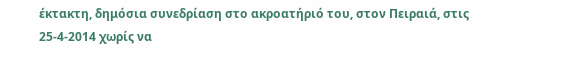έκτακτη, δημόσια συνεδρίαση στο ακροατήριό του, στον Πειραιά, στις 25-4-2014 χωρίς να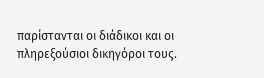παρίστανται οι διάδικοι και οι πληρεξούσιοι δικηγόροι τους.